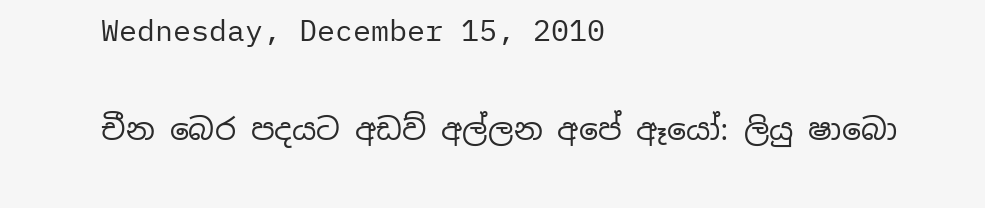Wednesday, December 15, 2010

චීන බෙර පදයට අඩව් අල්ලන අපේ ඈයෝ: ලියු ෂාබො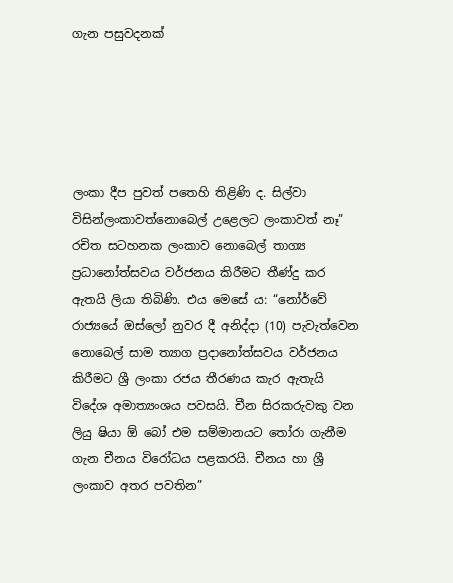ගැන පසුවදනක්





ලංකා දීප පුවත් පතෙහි තිළිණි ද. සිල්වා විසින්ලංකාවත්නොබෙල් උළෙලට ලංකාවත් නෑ” රචිත සටහනක ලංකාව නොබෙල් තාග්‍ය ප්‍රධානෝත්සවය වර්ජනය කිරීමට තීණ්දු කර ඇතයි ලියා තිබිණි. එය මෙසේ ය: “නෝර්වේ රාජ්‍යයේ ඔස්ලෝ නුවර දී අනිද්දා (10) පැවැත්වෙන නොබෙල් සාම ත්‍යාග ප්‍රදානෝත්සවය වර්ජනය කිරීමට ශ්‍රී ලංකා රජය තීරණය කැර ඇතැයි විදේශ අමාත්‍යංශය පවසයි. චීන සිරකරුවකු වන ලියු ෂියා ඕ බෝ එම සම්මානයට තෝරා ගැනීම ගැන චීනය විරෝධය පළකරයි. චීනය හා ශ්‍රී ලංකාව අතර පවතින”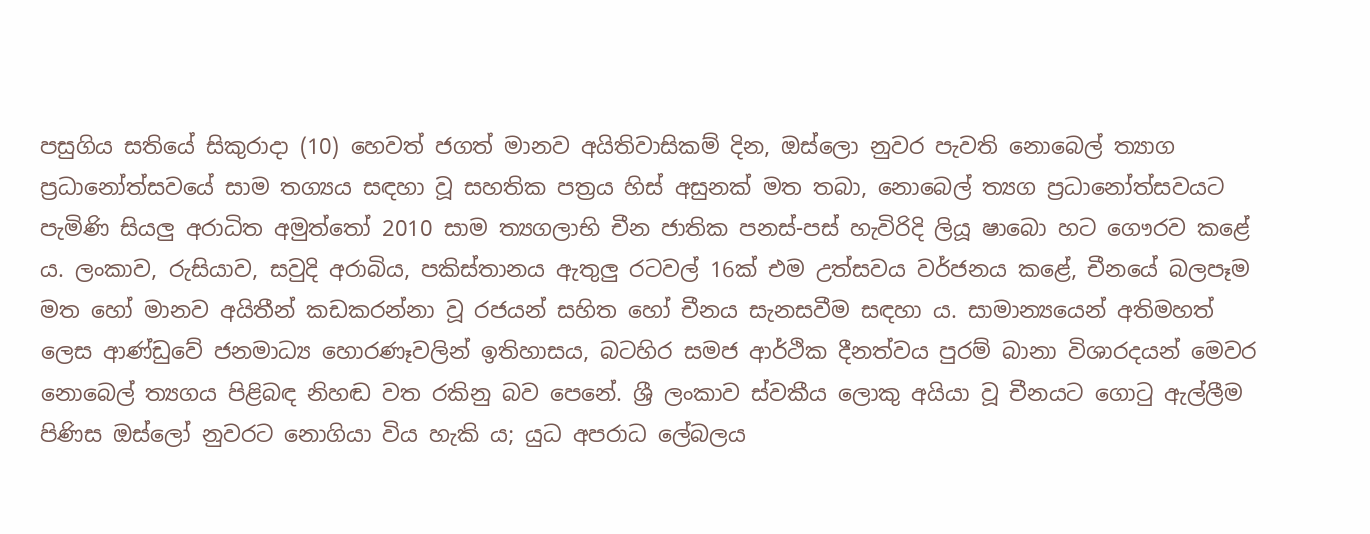පසුගිය සතියේ සිකුරාදා (10) හෙවත් ජගත් මානව අයිතිවාසිකම් දින, ඔස්ලො නුවර පැවති නොබෙල් ත්‍යාග ප්‍රධානෝත්සවයේ සාම තග්‍යය සඳහා වූ සහතික පත්‍රය හිස් අසුනක් මත තබා, නොබෙල් ත්‍යග ප්‍රධානෝත්සවයට පැමිණි සියලු අරාධිත අමුත්තෝ 2010 සාම ත්‍යගලාභි චීන ජාතික පනස්-පස් හැවිරිදි ලියූ ෂාබො හට ගෞරව කළේ ය. ලංකාව, රුසියාව, සවුදි අරාබිය, පකිස්තානය ඇතුලු රටවල් 16ක් එම උත්සවය වර්ජනය කළේ, චීනයේ බලපෑම මත හෝ මානව අයිතීන් කඩකරන්නා වූ රජයන් සහිත හෝ චීනය සැනසවීම සඳහා ය. සාමාන්‍යයෙන් අතිමහත් ලෙස ආණ්ඩුවේ ජනමාධ්‍ය හොරණෑවලින් ඉතිහාසය, බටහිර සමජ ආර්ථික දීනත්වය පුරම් බානා විශාරදයන් මෙවර නොබෙල් ත්‍යගය පිළිබඳ නිහඬ වත රකිනු බව පෙනේ. ශ්‍රී ලංකාව ස්වකීය ලොකු අයියා වූ චීනයට ගොටු ඇල්ලීම පිණිස ඔස්ලෝ නුවරට නොගියා විය හැකි ය; යුධ අපරාධ ලේබලය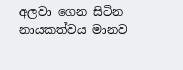අලවා ගෙන සිටින නායකත්වය මානව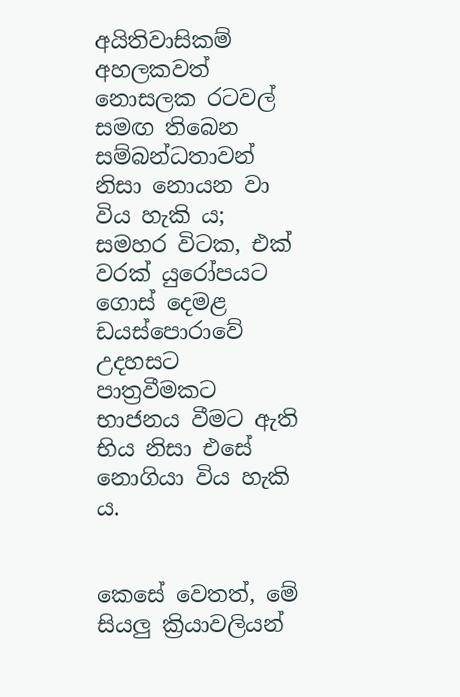අයිතිවාසිකම් අහලකවත් නොසලක රටවල් සමඟ තිබෙන සම්බන්ධතාවන් නිසා නොයන වා විය හැකි ය; සමහර විටක, එක් වරක් යුරෝපයට ගොස් දෙමළ ඩයස්පොරාවේ උදහසට පාත්‍රවීමකට භාජනය වීමට ඇති භිය නිසා එසේ නොගියා විය හැකි ය.


කෙසේ වෙතත්, මේ සියලු ක්‍රියාවලියන්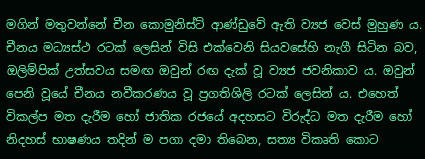මගින් මතුවන්නේ චීන කොමුනිස්ට් ආණ්ඩුවේ ඇති ව්‍යජ වෙස් මුහුණ ය. චීනය මධ්‍යස්ථ රටක් ලෙසින් විසි එක්වෙනි සියවසේහි නැගී සිටින බව, ඔලිම්පික් උත්සවය සමඟ ඔවුන් රඟ දැක් වූ ව්‍යජ ජවනිකාව ය. ඔවුන් පෙනි වූයේ චීනය නවීකරණය වූ ප්‍රගතිශිලි රටක් ලෙසින් ය. එහෙත් විකල්ප මත දැරීම හෝ ජාතික රජයේ අදහසට විරුද්ධ මත දැරීම හෝ නිදහස් භාෂණය තදින් ම පගා දමා තිබෙන, සත්‍ය විකෘති කොට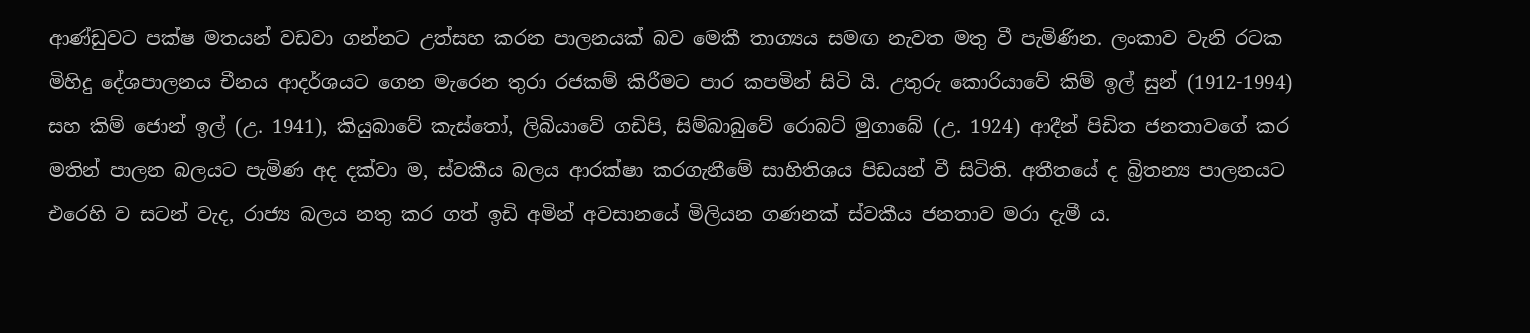ආණ්ඩුවට පක්ෂ මතයන් වඩවා ගන්නට උත්සහ කරන පාලනයක් බව මෙකී තාග්‍යය සමඟ නැවත මතු වී පැමිණින. ලංකාව වැනි රටක මිහිදු දේශපාලනය චීනය ආදර්ශයට ගෙන මැරෙන තුරා රජකම් කිරීමට පාර කපමින් සිටි යි. උතුරු කොරියාවේ කිම් ඉල් සුන් (1912-1994) සහ කිම් ‍ජොන් ඉල් (උ. 1941), කියුබාවේ කැස්තෝ, ලිබියාවේ ගඩිපි, සිම්බාබුවේ රොබට් මුගාබේ (උ. 1924) ආදීන් පිඩිත ජනතාවගේ කර මතින් පාලන බලයට පැමිණ අද දක්වා ම, ස්වකීය බලය ආරක්ෂා කරගැනීමේ සාහිතිශය පිඩයන් වී සිටිති. අතීතයේ ද බ්‍රිතන්‍ය පාලනයට එරෙහි ව සටන් වැද, රාජ්‍ය බලය නතු කර ගත් ඉඩි අමින් අවසානයේ මිලියන ගණනක් ස්වකීය ජනතාව මරා දැමී ය.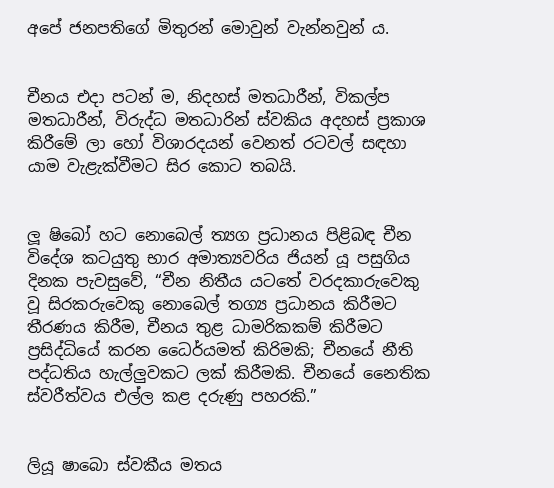අපේ ජනපතිගේ මිතුරන් මොවුන් වැන්නවුන් ය.


චීනය එදා පටන් ම, නිදහස් මතධාරීන්, විකල්ප මතධාරීන්, විරුද්ධ මතධාරින් ස්වකිය අදහස් ප්‍රකාශ කිරීමේ ලා හෝ විශාරදයන් වෙනත් රටවල් සඳහා යාම වැළැක්වීමට සිර කොට තබයි.


ලූ ෂිබෝ හට නොබෙල් ත්‍යග ප්‍රධානය පිළිබඳ චීන විදේශ කටයුතු භාර අමාත්‍යවරිය ජියන් යූ පසුගිය දිනක පැවසුවේ, “චීන නිතීය යටතේ වරදකාරුවෙකු වූ සිරකරුවෙකු නොබෙල් තග්‍ය ප්‍රධානය කිරීමට තීරණය කිරීම, චීනය තුළ ධාමරිකකම් කිරීමට ප්‍රසිද්ධියේ කරන ධෛර්යමත් කිරිමකි; චීනයේ නීති පද්ධතිය හැල්ලුවකට ලක් කිරීමකි. චීනයේ නෛතික ස්වරීත්වය එල්ල කළ දරුණු පහරකි.”


ලියූ ෂාබො ස්වකීය මතය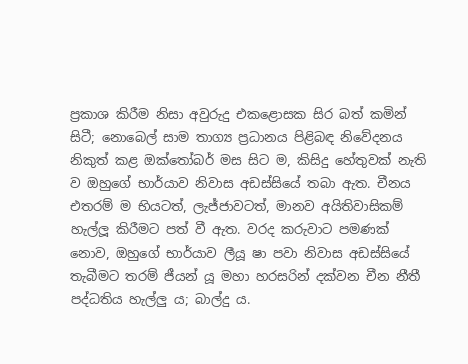ප්‍රකාශ කිරීම නිසා අවුරුදු එකළොසක සිර බත් කමින් සිටී; නොබෙල් සාම තාග්‍ය ප්‍රධානය පිළිබඳ නිවේදනය නිකුත් කළ ඔක්තෝබර් මස සිට ම, කිසිදු හේතුවක් නැති ව ඔහුගේ භාර්යාව නිවාස අඩස්සියේ තබා ඇත. චීනය එතරම් ම භියටත්, ලැජ්ජාවටත්, මානව අයිතිවාසිකම් හැල්ලූ කිරීමට පත් වී ඇත. වරද කරුවාට පමණක් නොව, ඔහුගේ භාර්යාව ලීයූ ෂා පවා නිවාස අඩස්සියේ තැබීමට තරම් ජීයන් යූ මහා හරසරින් දක්වන චීන නීතී පද්ධතිය හැල්ලු ය; බාල්දු ය.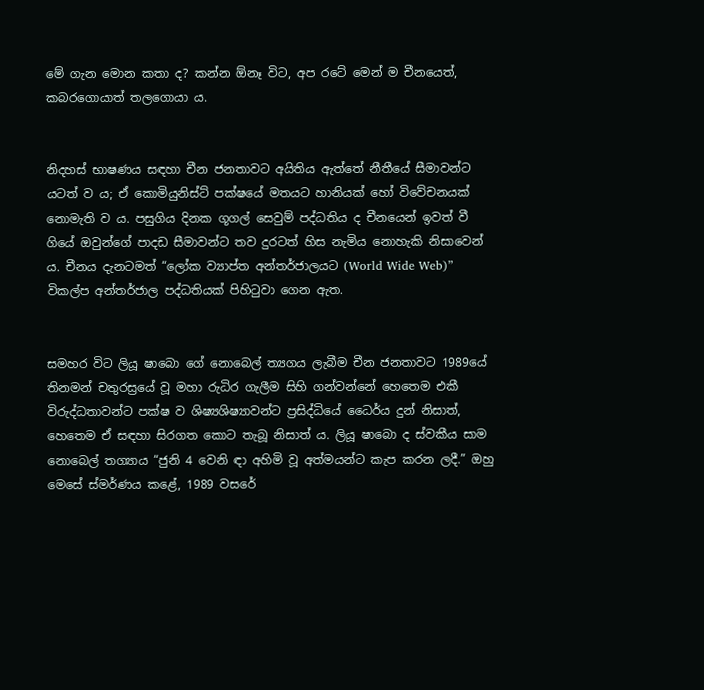මේ ගැන මොන කතා ද? කන්න ඕනෑ විට, අප රටේ මෙන් ම චීනයෙත්, කබරගොයාත් තලගොයා ය.


නිදහස් භාෂණය සඳහා චීන ජනතාවට අයිතිය ඇත්තේ නීතීයේ සීමාවන්ට යටත් ව ය; ඒ කොමියුනිස්ට් පක්ෂයේ මතයට හානියක් හෝ විවේචනයක් නොමැති ව ය. පසුගිය දිනක ගූගල් සෙවුම් පද්ධතිය ද චීනයෙන් ඉවත් වී ගියේ ඔවුන්ගේ පාදඩ සීමාවන්ට තව දුරටත් හිස නැමිය නොහැකි නිසාවෙන් ය. චීනය දැනටමත් “ලෝක ව්‍යාප්ත අන්තර්ජාලයට (World Wide Web)” විකල්ප අන්තර්ජාල පද්ධතියක් පිහිටුවා ගෙන ඇත.


සමහර විට ලියූ ෂාබො ගේ නොබෙල් ත්‍යගය ලැබීම චීන ජනතාවට 1989යේ තිනමන් චතුරස්‍රයේ වූ මහා රුධිර ගැලීම සිහි ගන්වන්නේ හෙතෙම එකී විරුද්ධතාවන්ට පක්ෂ ව ශිෂ්‍යශිෂ්‍යාවන්ට ප්‍රසිද්ධියේ ධෛර්ය දුන් නිසාත්, හෙතෙම ඒ සඳහා සිරගත කොට තැබූ නිසාත් ය. ලියූ ෂාබො ද ස්වකීය සාම නොබෙල් තග්‍යාය “ජුනි 4 වෙනි ඳා අහිමි වූ අත්මයන්ට කැප කරන ලදී.” ඔහු මෙසේ ස්මර්ණය කළේ, 1989 වසරේ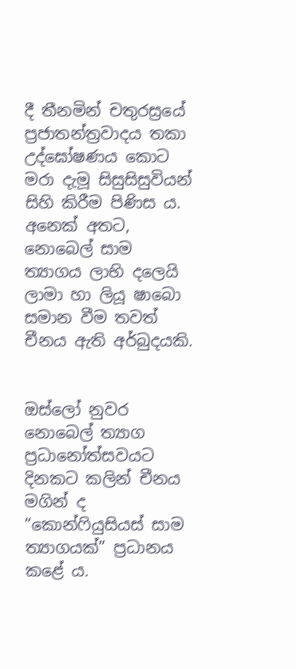දී තීනමින් චතුරස්‍රයේ ප්‍රජාතන්ත්‍රවාදය තකා උද්ඝෝෂණය කොට මරා දැමූ සිසුසිසුවියන් සිහි කිරීම පිණිස ය. අනෙක් අතට, නොබෙල් සාම ත්‍යාගය ලාභි දලෙයි ලාමා හා ලියූ ෂාබො සමාන වීම තවත් චීනය ඇති අර්බුදයකි.


ඔස්ලෝ නුවර නොබෙල් ත්‍යාග ප්‍රධානෝත්සවයට දිනකට කලින් චීනය මගින් ද “කොන්ෆියුසියස් සාම ත්‍යාගයක්” ප්‍රධානය කළේ ය.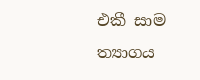එකී සාම ත්‍යාගය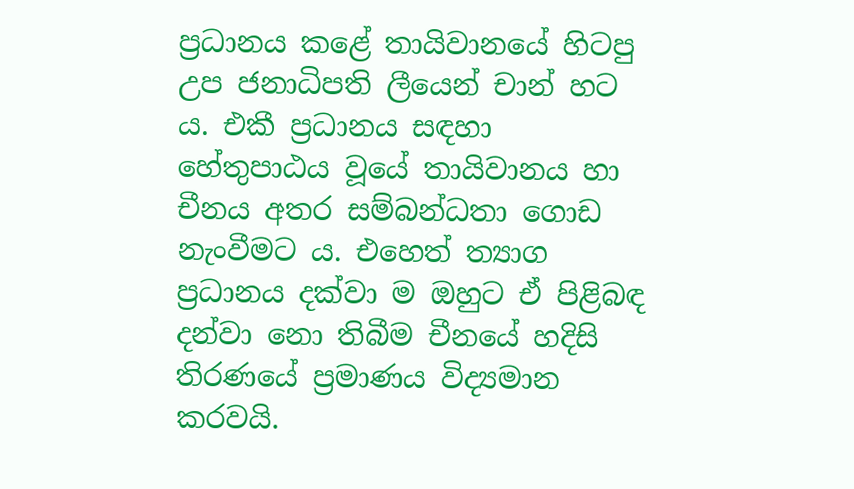ප්‍රධානය කළේ තායිවානයේ හිටපු උප ජනාධිපති ලීයෙන් චාන් හට ය. එකී ප්‍රධානය සඳහා හේතුපාඨය වූයේ තායිවානය හා චීනය අතර සම්බන්ධතා ගොඩ නැංවීමට ය. එහෙත් ත්‍යාග ප්‍රධානය දක්වා ම ඔහුට ඒ පිළිබඳ දන්වා නො තිබීම චීනයේ හදිසි තිරණයේ ප්‍රමාණය විද්‍යමාන කරවයි.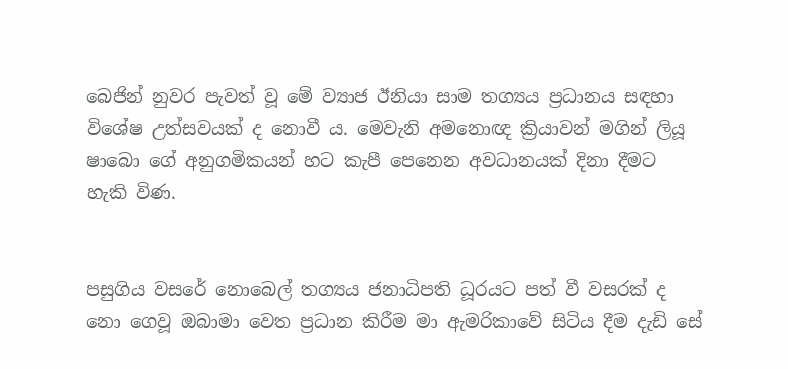බෙජින් නුවර පැවත් වූ මේ ව්‍යාජ ඊනියා සාම තග්‍යය ප්‍රධානය සඳහා විශේෂ උත්සවයක් ද නොවී ය. මෙ‍වැනි අමනොඥ ක්‍රියාවන් මගින් ලියූ ෂාබො ගේ අනුගමිකයන් හට ‍කැපී පෙනෙන අවධානයක් දිනා දීමට හැකි විණ.


පසුගිය වසරේ නොබෙල් තග්‍යය ජනාධිපති ධූරයට පත් වී වසරක් ද නො ගෙවූ ඔබාමා වෙත ප්‍රධාන කිරීම මා ඇමරිකාවේ සිටිය දීම දැඩි සේ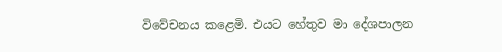විවේචනය කළෙමි. එයට හේතුව මා දේශපාලන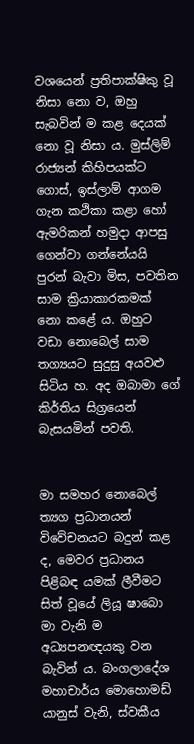වශයෙන් ප්‍රතිපාක්ෂිකු වූ නිසා නො ව, ඔහු සැබවින් ම කළ දෙයක් නො වූ නිසා ය. මුස්ලිම් රාජ්‍යන් කිහිපයක්ට ගොස්, ඉස්ලාම් ආගම ගැන කථිකා කළා හෝ ඇමරිකන් හමුදා ආපසු ගෙන්වා ගන්නේයයි පුරන් බැවා මිස, පවතින සාම ක්‍රියාකාරකමක් නො කළේ ය. ඔහුට වඩා නොබෙල් සාම තග්‍යයට සුදුසු අයවළු සිටිය හ. අද ඔබාමා ගේ කිර්තිය සිග්‍රයෙන් බැසයමින් පවති.


මා සමහර නොබෙල් ත්‍යග ප්‍රධානයන් විවේචනයට බදුන් කළ ද, මෙවර ප්‍රධානය පිළිබඳ යමක් ලීවීමට සිත් වූයේ ලියූ ෂාබො මා වැනි ම අධ්‍යපනඥයකු වන බැවින් ය. බංගලාදේශ මහාචාර්ය මොහොමඩ් යානුස් වැනි, ස්වකීය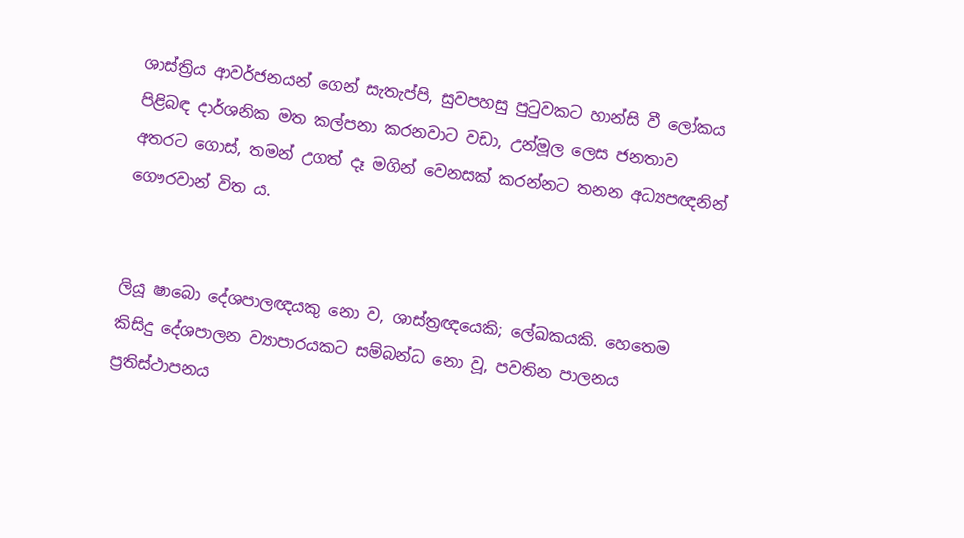ශාස්ත්‍රිය ආවර්ජනයන් ගෙන් සැතැප්පි, සුවපහසු පුටුවකට හාන්සි වී ලෝකය පිළිබඳ දාර්ශනික මත කල්පනා කරනවාට වඩා, උන්මූල ලෙස ජනතාව අතරට ගොස්, තමන් උගත් දෑ මගින් වෙනසක් කරන්නට තනන අධ්‍යපඥනින් ගෞරවාන් විත ය.


ලියූ ෂාබො දේශපාලඥයකු නො ව, ශාස්ත්‍රඥයෙකි; ලේඛකයකි. හෙතෙම කිසිදු දේශපාලන ව්‍යාපාරයකට සම්බන්ධ නො වූ, පවතින පාලනය ප්‍රතිස්ථාපනය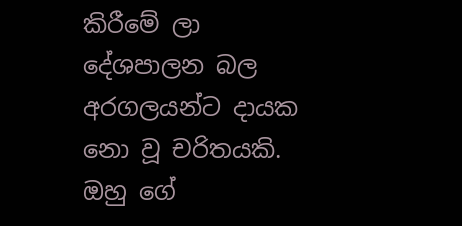කිරීමේ ලා දේශපාලන බල අරගලයන්ට දායක නො වූ චරිතයකි. ඔහු ගේ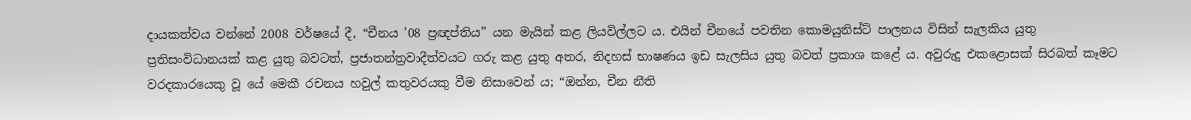දායකත්වය වන්නේ 2008 වර්ෂයේ දී, “චීනය ’08 ප්‍රඥප්තිය” යන මැයින් කළ ලියවිල්ලට ය. එයින් චීනයේ පවතින කොමයුනිස්ට් පාලනය විසින් සැලකිය යුතු ප්‍රතිසංවිධානයක් කළ යුතු බවටත්, ප්‍රජාතන්ත්‍රවාදීත්වයට ගරු කළ යුතු අතර, නිදහස් භාෂණය ඉඩ සැලසිය යුතු බවත් ප්‍රකාශ කළේ ය. අවුරුදු එකළොසක් සිරබත් කෑමට වරදකාරයෙකු වූ යේ මෙකී රචනය හවුල් කතුවරයකු වීම නිසාවෙන් ය; “ඔන්න, චීන නීති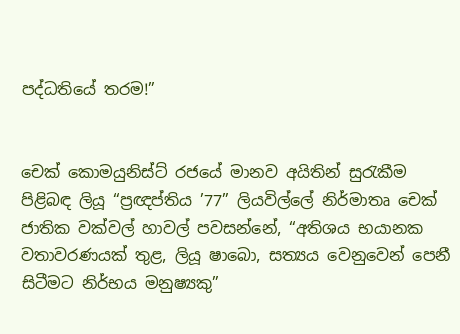පද්ධතියේ තරම!”


චෙක් කොමයුනිස්ට් රජයේ මානව අයිතින් සුරැකීම පිළිබඳ ලියූ “ප්‍රඥප්තිය ’77” ලියවිල්ලේ නිර්මාතෘ චෙක් ජාතික වක්වල් හාවල් පවසන්නේ, “අතිශය භයානක වතාවරණයක් තුළ, ලියූ ෂාබො, සත්‍යය වෙනුවෙන් පෙනී සිටීමට නිර්භය මනුෂ්‍යකු”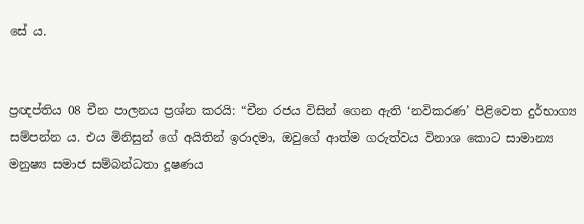සේ ය.


ප්‍රඥප්තිය 08 චීන පාලනය ප්‍රශ්න කරයි: “චීන රජය විසින් ගෙන ඇති ‘නවිකරණ’ පිළිවෙත දුර්භාග්‍ය සම්පන්න ය. එය මිනිසුන් ගේ අයිතින් ඉරාදමා, ඔවුගේ ආත්ම ගරුත්වය විනාශ කොට සාමාන්‍ය මනුෂ්‍ය සමාජ සම්බන්ධතා දූෂණය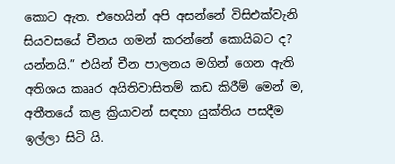කොට ඇත. එහෙයින් අපි අසන්නේ විසිඑක්වැනි සියවසයේ චීනය ගමන් කරන්නේ කොයිබට ද? යන්නයි.” එයින් චීන පාලනය මගින් ගෙන ඇති අතිශය කෲර අයිතිවාසිතම් කඩ කිරීම් මෙන් ම, අතීතයේ කළ ක්‍රියාවන් සඳහා යුක්තිය පසදීම ඉල්ලා සිටි යි.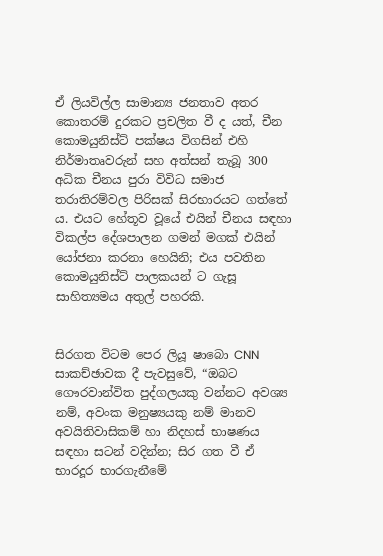ඒ ලියවිල්ල සාමාන්‍ය ජනතාව අතර කොතරම් දුරකට ප්‍රචලිත වී ද යත්, චීන කොමයුනිස්ට් පක්ෂය විගසින් එහි නිර්මාතෘවරුන් සහ අත්සන් තැබූ 300 අධික චීනය පුරා විවිධ සමාජ තරාතිරම්වල පිරිසක් සිරභාරයට ගත්තේ ය. එයට හේතූව වූයේ එයින් චීනය සඳහා විකල්ප දේශපාලන ගමන් මගක් එයින් යෝජනා කරනා හෙයිනි; එය පවතින කොමයුනිස්ට් පාලකයන් ට ගැසූ සාහිත්‍යමය අතුල් පහරකි.


සිරගත විටම පෙර ලියූ ෂාබො CNN සාකච්ඡාවක දී පැවසුවේ, “ඔබට ගෞරවාන්විත පුද්ගලයකු වන්නට අවශ්‍ය නම්, අවංක මනුෂ්‍යයකු නම් මානව අවයිතිවාසිකම් හා නිදහස් භාෂණය සඳහා සටන් වදින්න; සිර ගත වී ඒ භාරදූර භාරගැනීමේ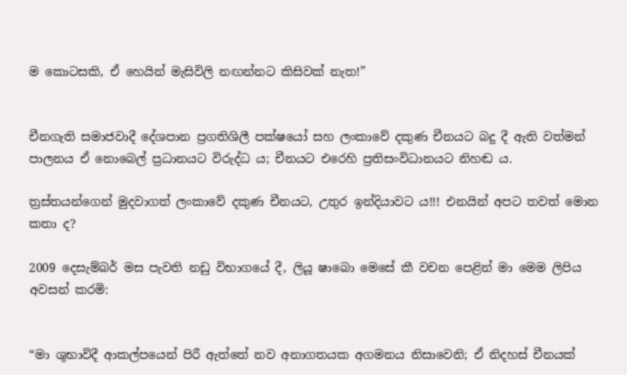ම කොටසකි, ඒ හෙයින් මැසිවිලි නඟන්නට කිසිවක් නැත!”


චීනගැති සමාජවාදී දේශපාන ප්‍රගතිශිලී පක්ෂයෝ සහ ලංකාවේ දකුණ චීනයට බදු දී ඇති වත්මන් පාලනය ඒ නොබෙල් ප්‍රධානයට විරුද්ධ ය; චීනයට එරෙහි ප්‍රතිසංවිධානයට නිහඬ ය.

ත්‍රස්තයන්ගෙන් මුදවාගත් ලංකාවේ දකුණ චීනයට, උතුර ඉන්දියාවට ය!!! එනයින් අපට තවත් මොන කතා ද?

2009 දෙසැම්බර් මස පැවති නඩු විභාගයේ දී, ලියූ ෂාබො මෙසේ කී වචන පෙළින් මා මෙම ලිපිය අවසන් කරමි:


“මා ශුභාවිදී ආකල්පයෙන් පිරී ඇත්තේ නව අනාගතයක අගමනය නිසාවෙනි; ඒ නිදහස් චීනයක්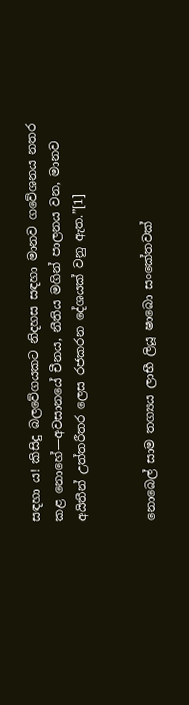සඳහා ය! කිසිදු බලවේගයකට නිදහස සඳහා මානව ගවේශනය නතර කළ නොහේ—අවසානයේ චීනය, නීතිය මගින් පාලනය වන, මානව අයිතීන් උත්තරීතර ලෙස රජකරන දේශයක් වනු ඇත.”[1]


නොබෙල් සාම තග්‍යය ලාභී ලියූ ෂාබො සංකේතවක්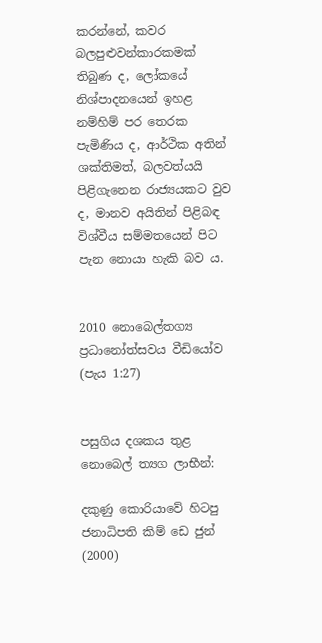කරන්නේ, කවර බලපුළුවන්කාරකමක් තිබුණ ද, ලෝකයේ නිශ්පාදනයෙන් ඉහළ නම්හිම් පර තෙරක පැමිණිය ද, ආර්ථික අතින් ශක්තිමත්, බලවත්යයි පිළිගැනෙන රාජ්‍යයකට වුව ද, මානව අයිතින් පිළිබඳ විශ්වීය සම්මතයෙන් පිට පැන නොයා හැකි බව ය.


2010 නොබෙල්තග්‍ය ප්‍රධානෝත්සවය වීඩියෝව (පැය 1:27)


පසුගිය දශකය තුළ නොබෙල් ත්‍යග ලාභීන්:

දකුණු කොරියාවේ හිටපු ජනාධිපති කිම් ඩෙ ජුන් (2000)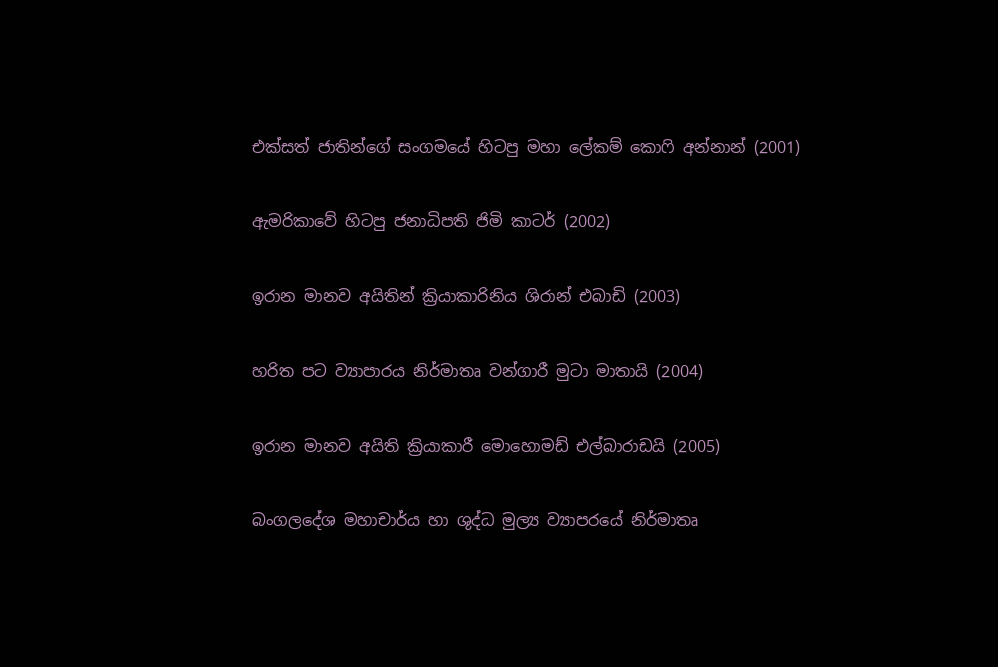එක්සත් ජාතින්ගේ සංගමයේ හිටපු මහා ලේකම් කොෆි අන්නාන් (2001)

ඇමරිකාවේ හිටපු ජනාධිපති ජිමි කාටර් (2002)

ඉරාන මානව අයිතින් ක්‍රියාකාරිනිය ශිරාන් එබාඩි (2003)

හරිත පට ව්‍යාපාරය නිර්මාතෘ වන්ගාරී මුටා මාතායි (2004)

ඉරාන මානව අයිති ක්‍රියාකාරී මොහොමඩ් එල්බාරාඩයි (2005)

බංගලදේශ මහාචාර්ය හා ශුද්ධ මුල්‍ය ව්‍යාපරයේ නිර්මාතෘ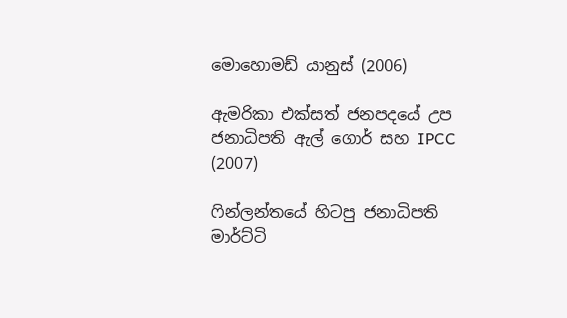මොහොමඩ් යානුස් (2006)

ඇමරිකා එක්සත් ජනපදයේ උප ජනාධිපති ඇල් ගොර් සහ IPCC (2007)

ෆින්ලන්තයේ හිටපු ජනාධිපති මාර්ට්ටි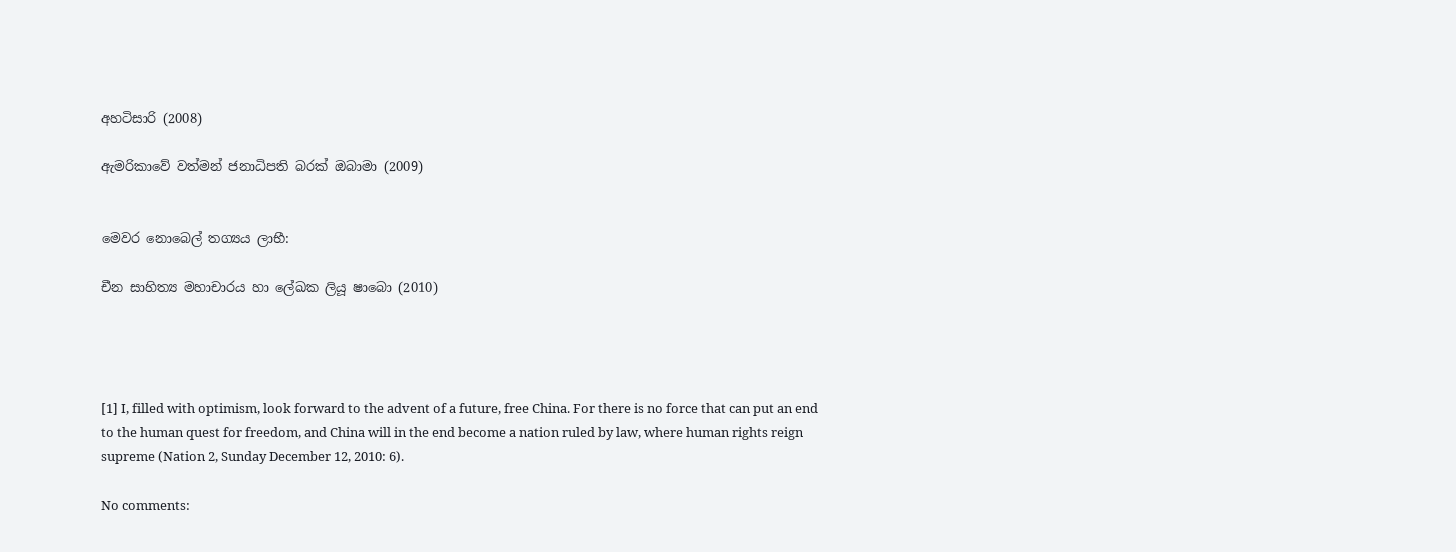අහටිසාරි (2008)

ඇමරිකාවේ වත්මන් ජනාධිපති බරක් ඔබාමා (2009)


මෙවර නොබෙල් තග්‍යය ලාභී:

චීන සාහිත්‍ය මහාචාරය හා ලේඛක ලියූ ෂාබො (2010)




[1] I, filled with optimism, look forward to the advent of a future, free China. For there is no force that can put an end to the human quest for freedom, and China will in the end become a nation ruled by law, where human rights reign supreme (Nation 2, Sunday December 12, 2010: 6).

No comments: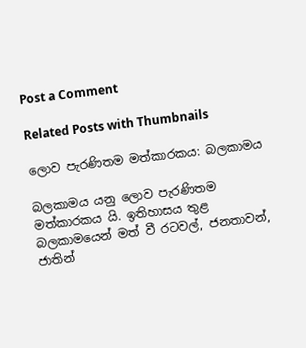Post a Comment

Related Posts with Thumbnails

ලොව පැරණිතම මත්කාරකය: බලකාමය

බලකාමය යනු ලොව පැරණිතම මත්කාරකය යි. ඉතිහාසය තුළ බලකාමයෙන් මත් වී රටවල්, ජනතාවන්, ජාතින්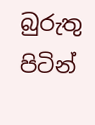බුරුතු පිටින්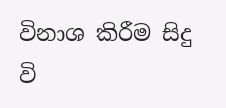විනාශ කිරීම සිදු වි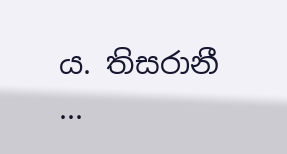ය. තිසරානී ...